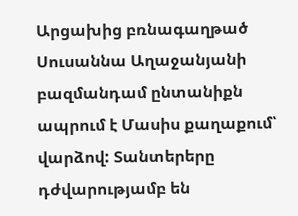Արցախից բռնագաղթած Սուսաննա Աղաջանյանի բազմանդամ ընտանիքն ապրում է Մասիս քաղաքում՝ վարձով: Տանտերերը դժվարությամբ են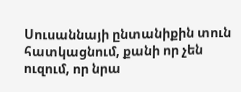Սուսաննայի ընտանիքին տուն հատկացնում, քանի որ չեն ուզում, որ նրա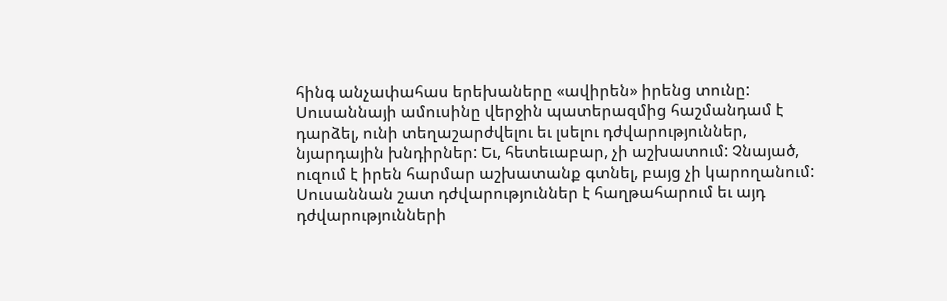հինգ անչափահաս երեխաները «ավիրեն» իրենց տունը: Սուսաննայի ամուսինը վերջին պատերազմից հաշմանդամ է դարձել, ունի տեղաշարժվելու եւ լսելու դժվարություններ, նյարդային խնդիրներ: Եւ, հետեւաբար, չի աշխատում: Չնայած, ուզում է իրեն հարմար աշխատանք գտնել, բայց չի կարողանում: Սուսաննան շատ դժվարություններ է հաղթահարում եւ այդ դժվարությունների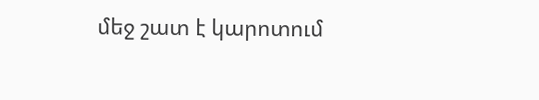մեջ շատ է կարոտում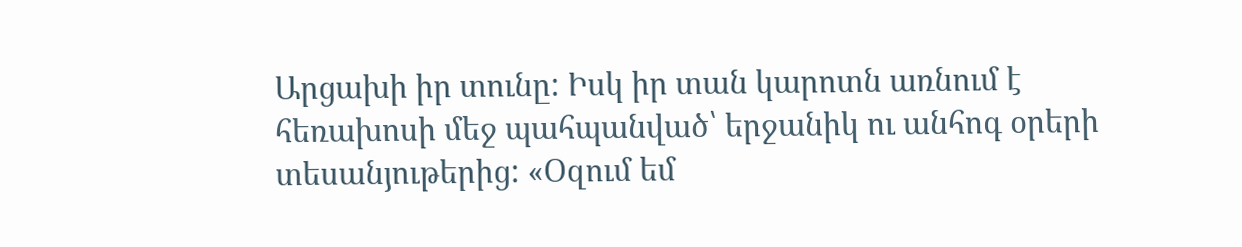Արցախի իր տունը: Իսկ իր տան կարոտն առնում է հեռախոսի մեջ պահպանված՝ երջանիկ ու անհոգ օրերի տեսանյութերից: «Օզում եմ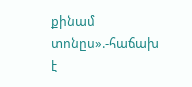քինամ տոնըս».-հաճախ է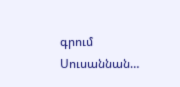գրում Սուսաննան…